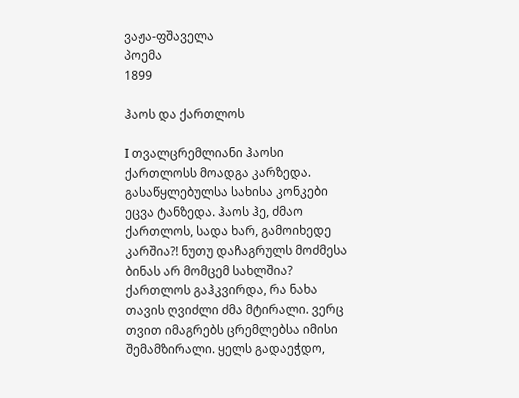ვაჟა-ფშაველა
პოემა
1899

ჰაოს და ქართლოს

Ι თვალცრემლიანი ჰაოსი ქართლოსს მოადგა კარზედა. გასაწყლებულსა სახისა კონკები ეცვა ტანზედა. ჰაოს ჰე, ძმაო ქართლოს, სადა ხარ, გამოიხედე კარშია?! ნუთუ დაჩაგრულს მოძმესა ბინას არ მომცემ სახლშია? ქართლოს გაჰკვირდა, რა ნახა თავის ღვიძლი ძმა მტირალი. ვერც თვით იმაგრებს ცრემლებსა იმისი შემამზირალი. ყელს გადაეჭდო,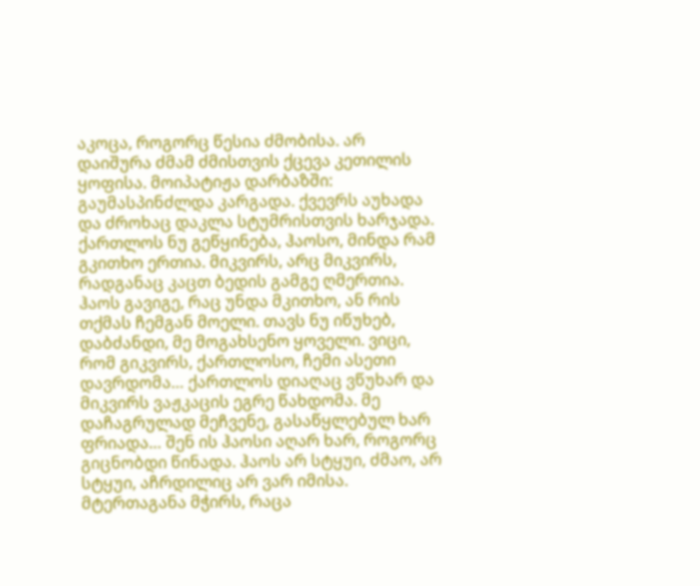აკოცა, როგორც წესია ძმობისა. არ დაიშურა ძმამ ძმისთვის ქცევა კეთილის ყოფისა. მოიპატიჟა დარბაზში: გაუმასპინძლდა კარგადა. ქვევრს აუხადა და ძროხაც დაკლა სტუმრისთვის ხარჯადა. ქართლოს ნუ გეწყინება, ჰაოსო, მინდა რამ გკითხო ერთია. მიკვირს, არც მიკვირს, რადგანაც კაცთ ბედის გამგე ღმერთია. ჰაოს გავიგე, რაც უნდა მკითხო, ან რის თქმას ჩემგან მოელი. თავს ნუ იწუხებ, დაბძანდი, მე მოგახსენო ყოველი. ვიცი, რომ გიკვირს, ქართლოსო, ჩემი ასეთი დავრდომა… ქართლოს დიაღაც ვწუხარ და მიკვირს ვაჟკაცის ეგრე წახდომა. მე დაჩაგრულად მეჩვენე, გასაწყლებულ ხარ ფრიადა… შენ ის ჰაოსი აღარ ხარ, როგორც გიცნობდი წინადა. ჰაოს არ სტყუი, ძმაო, არ სტყუი, აჩრდილიც არ ვარ იმისა. მტერთაგანა მჭირს, რაცა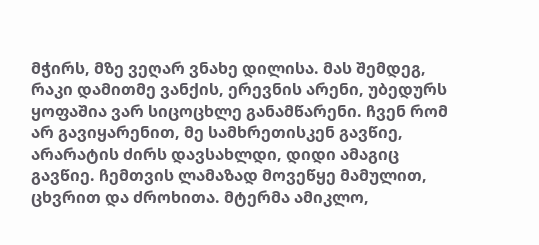მჭირს, მზე ვეღარ ვნახე დილისა. მას შემდეგ, რაკი დამითმე ვანქის, ერევნის არენი, უბედურს ყოფაშია ვარ სიცოცხლე განამწარენი. ჩვენ რომ არ გავიყარენით, მე სამხრეთისკენ გავწიე, არარატის ძირს დავსახლდი, დიდი ამაგიც გავწიე. ჩემთვის ლამაზად მოვეწყე მამულით, ცხვრით და ძროხითა. მტერმა ამიკლო,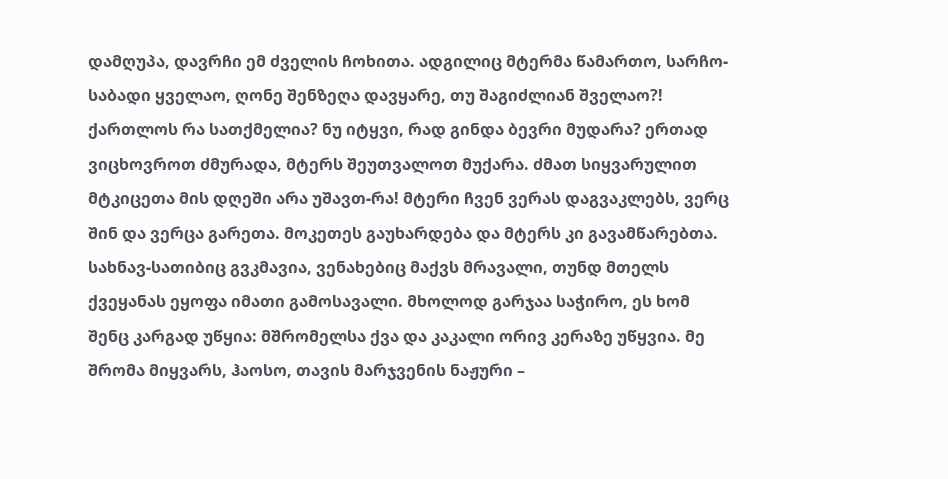დამღუპა, დავრჩი ემ ძველის ჩოხითა. ადგილიც მტერმა წამართო, სარჩო-საბადი ყველაო, ღონე შენზეღა დავყარე, თუ შაგიძლიან შველაო?! ქართლოს რა სათქმელია? ნუ იტყვი, რად გინდა ბევრი მუდარა? ერთად ვიცხოვროთ ძმურადა, მტერს შეუთვალოთ მუქარა. ძმათ სიყვარულით მტკიცეთა მის დღეში არა უშავთ-რა! მტერი ჩვენ ვერას დაგვაკლებს, ვერც შინ და ვერცა გარეთა. მოკეთეს გაუხარდება და მტერს კი გავამწარებთა. სახნავ-სათიბიც გვკმავია, ვენახებიც მაქვს მრავალი, თუნდ მთელს ქვეყანას ეყოფა იმათი გამოსავალი. მხოლოდ გარჯაა საჭირო, ეს ხომ შენც კარგად უწყია: მშრომელსა ქვა და კაკალი ორივ კერაზე უწყვია. მე შრომა მიყვარს, ჰაოსო, თავის მარჯვენის ნაჟური –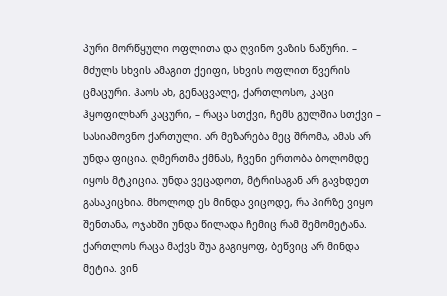პური მორწყული ოფლითა და ღვინო ვაზის ნაწური. – მძულს სხვის ამაგით ქეიფი, სხვის ოფლით წვერის ცმაცური. ჰაოს ახ, გენაცვალე, ქართლოსო, კაცი ჰყოფილხარ კაცური, – რაცა სთქვი, ჩემს გულშია სთქვი – სასიამოვნო ქართული. არ მეზარება მეც შრომა, ამას არ უნდა ფიცია. ღმერთმა ქმნას, ჩვენი ერთობა ბოლომდე იყოს მტკიცია. უნდა ვეცადოთ, მტრისაგან არ გავხდეთ გასაკიცხია. მხოლოდ ეს მინდა ვიცოდე, რა პირზე ვიყო შენთანა, ოჯახში უნდა წილადა ჩემიც რამ შემომეტანა. ქართლოს რაცა მაქვს შუა გაგიყოფ, ბეწვიც არ მინდა მეტია. ვინ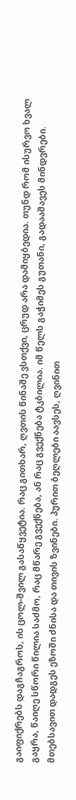გაიფიქრებს დაგჩაგროს, ის ცოლ-შვილ გასაწყვეტია. რაც გითხარ, ღვთის წინაშე ვსთქვი, ცრუდ არა დამიყბედია. თუნდ რომ ისურვო ხვალ გაყრა, წაიღე სწორი წილია საძმო, რაც მწარე გვექნება, ან რაც გვექნება ტკბილია. იმ წელს გაჭიმეს გუთანი, გადააშავეს მინდვრები. მთებსავით დადგეს ეზოში ძნისა და თივის ზვინები. პურით ბეღლები აავსეს, ღვინით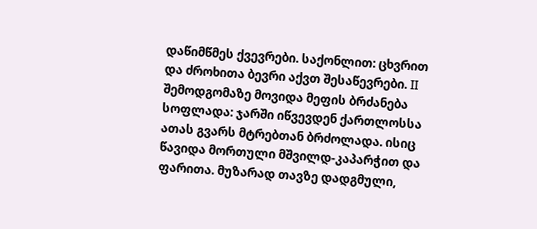დაწიმწმეს ქვევრები. საქონლით: ცხვრით და ძროხითა ბევრი აქვთ შესაწევრები. ΙΙ შემოდგომაზე მოვიდა მეფის ბრძანება სოფლადა: ჯარში იწვევდენ ქართლოსსა ათას გვარს მტრებთან ბრძოლადა. ისიც წავიდა მორთული მშვილდ-კაპარჭით და ფარითა. მუზარად თავზე დადგმული,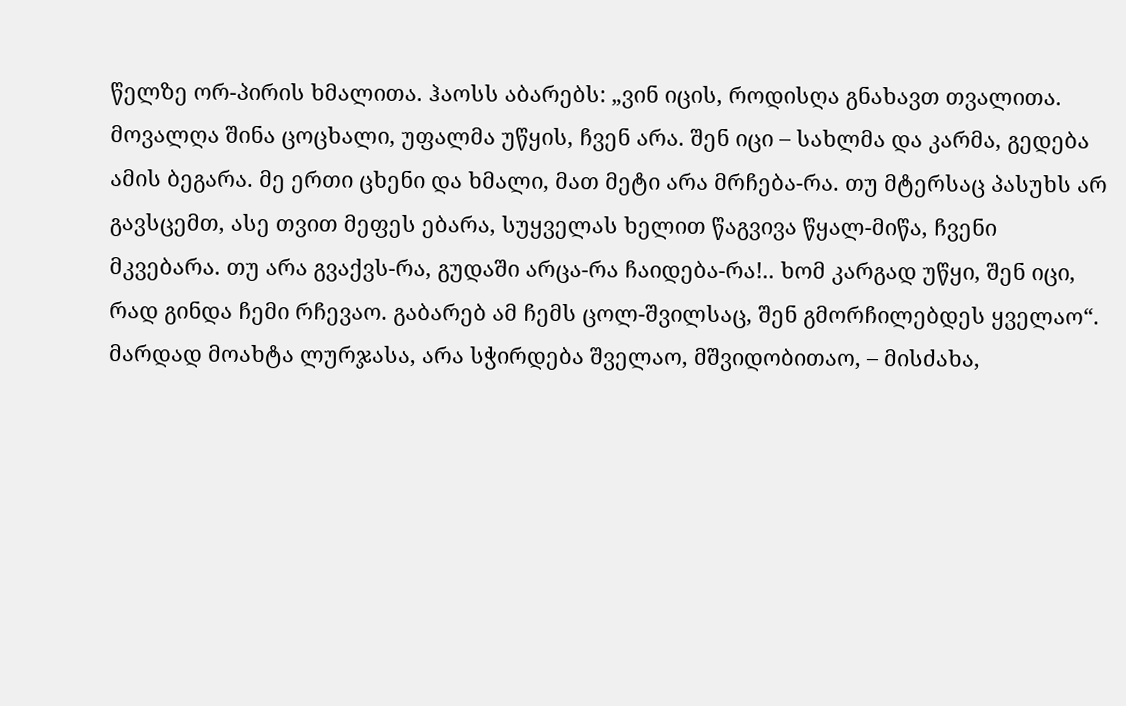წელზე ორ-პირის ხმალითა. ჰაოსს აბარებს: „ვინ იცის, როდისღა გნახავთ თვალითა. მოვალღა შინა ცოცხალი, უფალმა უწყის, ჩვენ არა. შენ იცი – სახლმა და კარმა, გედება ამის ბეგარა. მე ერთი ცხენი და ხმალი, მათ მეტი არა მრჩება-რა. თუ მტერსაც პასუხს არ გავსცემთ, ასე თვით მეფეს ებარა, სუყველას ხელით წაგვივა წყალ-მიწა, ჩვენი მკვებარა. თუ არა გვაქვს-რა, გუდაში არცა-რა ჩაიდება-რა!.. ხომ კარგად უწყი, შენ იცი, რად გინდა ჩემი რჩევაო. გაბარებ ამ ჩემს ცოლ-შვილსაც, შენ გმორჩილებდეს ყველაო“. მარდად მოახტა ლურჯასა, არა სჭირდება შველაო, მშვიდობითაო, – მისძახა,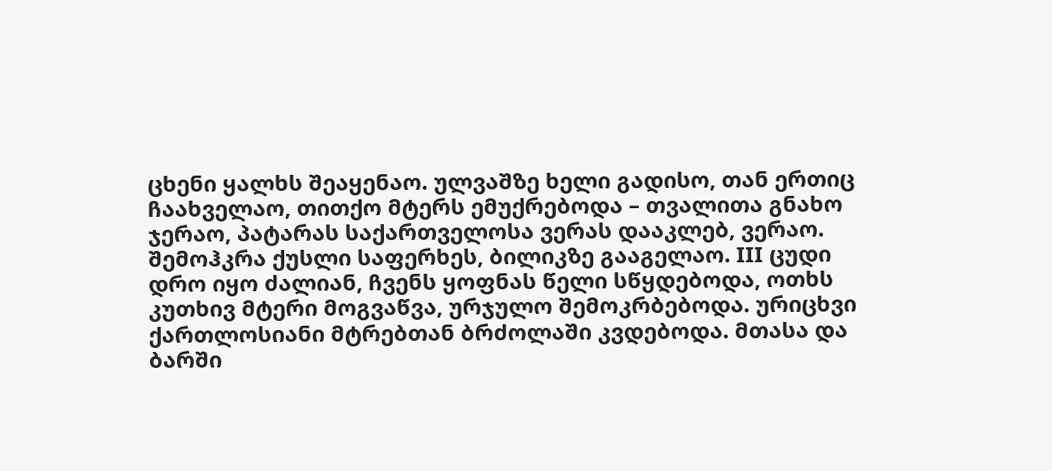ცხენი ყალხს შეაყენაო. ულვაშზე ხელი გადისო, თან ერთიც ჩაახველაო, თითქო მტერს ემუქრებოდა – თვალითა გნახო ჯერაო, პატარას საქართველოსა ვერას დააკლებ, ვერაო. შემოჰკრა ქუსლი საფერხეს, ბილიკზე გააგელაო. ΙΙΙ ცუდი დრო იყო ძალიან, ჩვენს ყოფნას წელი სწყდებოდა, ოთხს კუთხივ მტერი მოგვაწვა, ურჯულო შემოკრბებოდა. ურიცხვი ქართლოსიანი მტრებთან ბრძოლაში კვდებოდა. მთასა და ბარში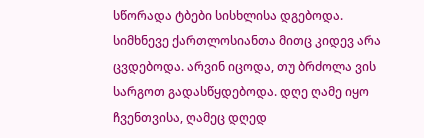სწორადა ტბები სისხლისა დგებოდა. სიმხნევე ქართლოსიანთა მითც კიდევ არა ცვდებოდა. არვინ იცოდა, თუ ბრძოლა ვის სარგოთ გადასწყდებოდა. დღე ღამე იყო ჩვენთვისა, ღამეც დღედ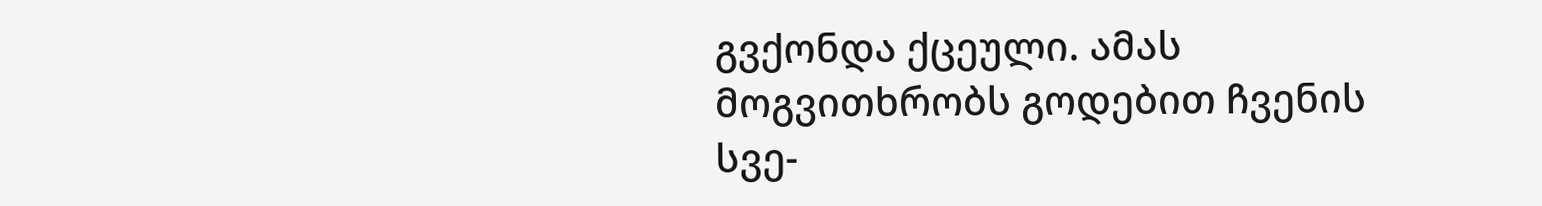გვქონდა ქცეული. ამას მოგვითხრობს გოდებით ჩვენის სვე-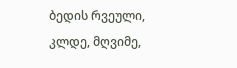ბედის რვეული, კლდე, მღვიმე,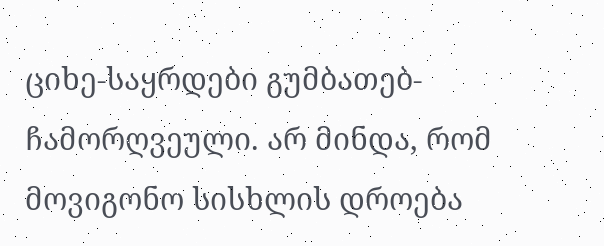ციხე-საყრდები გუმბათებ-ჩამორღვეული. არ მინდა, რომ მოვიგონო სისხლის დროება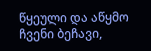წყეული და აწყმო ჩვენი ბეჩავი,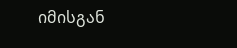იმისგან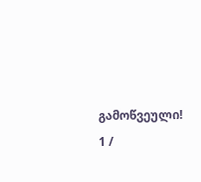გამოწვეული!
1 /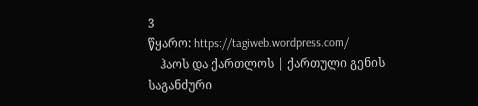3
წყარო: https://tagiweb.wordpress.com/
    ჰაოს და ქართლოს | ქართული გენის საგანძური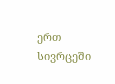ერთ სივრცეში